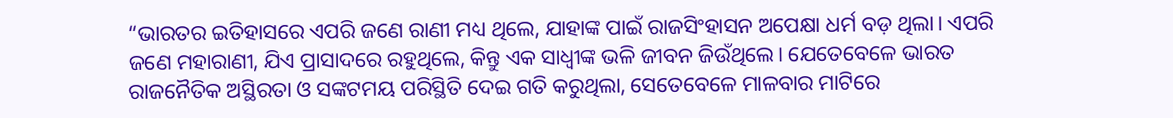“ଭାରତର ଇତିହାସରେ ଏପରି ଜଣେ ରାଣୀ ମଧ୍ୟ ଥିଲେ, ଯାହାଙ୍କ ପାଇଁ ରାଜସିଂହାସନ ଅପେକ୍ଷା ଧର୍ମ ବଡ଼ ଥିଲା। ଏପରି ଜଣେ ମହାରାଣୀ, ଯିଏ ପ୍ରାସାଦରେ ରହୁଥିଲେ, କିନ୍ତୁ ଏକ ସାଧ୍ୱୀଙ୍କ ଭଳି ଜୀବନ ଜିଉଁଥିଲେ। ଯେତେବେଳେ ଭାରତ ରାଜନୈତିକ ଅସ୍ଥିରତା ଓ ସଙ୍କଟମୟ ପରିସ୍ଥିତି ଦେଇ ଗତି କରୁଥିଲା, ସେତେବେଳେ ମାଳବାର ମାଟିରେ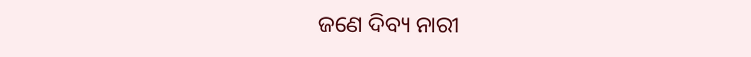ଜଣେ ଦିବ୍ୟ ନାରୀ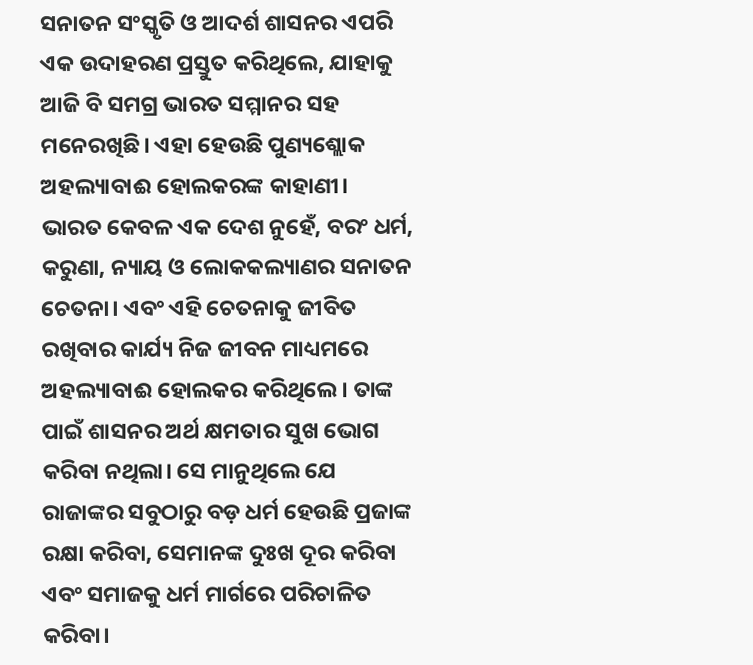ସନାତନ ସଂସ୍କୃତି ଓ ଆଦର୍ଶ ଶାସନର ଏପରି ଏକ ଉଦାହରଣ ପ୍ରସ୍ତୁତ କରିଥିଲେ, ଯାହାକୁ ଆଜି ବି ସମଗ୍ର ଭାରତ ସମ୍ମାନର ସହ ମନେରଖିଛି। ଏହା ହେଉଛି ପୁଣ୍ୟଶ୍ଲୋକ ଅହଲ୍ୟାବାଈ ହୋଲକରଙ୍କ କାହାଣୀ।
ଭାରତ କେବଳ ଏକ ଦେଶ ନୁହେଁ, ବରଂ ଧର୍ମ, କରୁଣା, ନ୍ୟାୟ ଓ ଲୋକକଲ୍ୟାଣର ସନାତନ ଚେତନା। ଏବଂ ଏହି ଚେତନାକୁ ଜୀବିତ ରଖିବାର କାର୍ଯ୍ୟ ନିଜ ଜୀବନ ମାଧ୍ୟମରେ ଅହଲ୍ୟାବାଈ ହୋଲକର କରିଥିଲେ। ତାଙ୍କ ପାଇଁ ଶାସନର ଅର୍ଥ କ୍ଷମତାର ସୁଖ ଭୋଗ କରିବା ନଥିଲା। ସେ ମାନୁଥିଲେ ଯେ ରାଜାଙ୍କର ସବୁଠାରୁ ବଡ଼ ଧର୍ମ ହେଉଛି ପ୍ରଜାଙ୍କ ରକ୍ଷା କରିବା, ସେମାନଙ୍କ ଦୁଃଖ ଦୂର କରିବା ଏବଂ ସମାଜକୁ ଧର୍ମ ମାର୍ଗରେ ପରିଚାଳିତ କରିବା।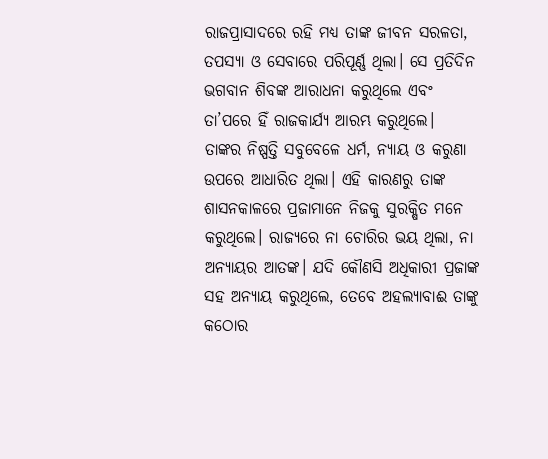ରାଜପ୍ରାସାଦରେ ରହି ମଧ୍ୟ ତାଙ୍କ ଜୀବନ ସରଳତା, ତପସ୍ୟା ଓ ସେବାରେ ପରିପୂର୍ଣ୍ଣ ଥିଲା। ସେ ପ୍ରତିଦିନ ଭଗବାନ ଶିବଙ୍କ ଆରାଧନା କରୁଥିଲେ ଏବଂ ତା’ପରେ ହିଁ ରାଜକାର୍ଯ୍ୟ ଆରମ୍ଭ କରୁଥିଲେ।
ତାଙ୍କର ନିଷ୍ପତ୍ତି ସବୁବେଳେ ଧର୍ମ, ନ୍ୟାୟ ଓ କରୁଣା ଉପରେ ଆଧାରିତ ଥିଲା। ଏହି କାରଣରୁ ତାଙ୍କ ଶାସନକାଳରେ ପ୍ରଜାମାନେ ନିଜକୁ ସୁରକ୍ଷିତ ମନେ କରୁଥିଲେ। ରାଜ୍ୟରେ ନା ଚୋରିର ଭୟ ଥିଲା, ନା ଅନ୍ୟାୟର ଆତଙ୍କ। ଯଦି କୌଣସି ଅଧିକାରୀ ପ୍ରଜାଙ୍କ ସହ ଅନ୍ୟାୟ କରୁଥିଲେ, ତେବେ ଅହଲ୍ୟାବାଈ ତାଙ୍କୁ କଠୋର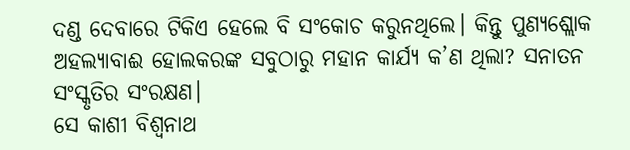ଦଣ୍ଡ ଦେବାରେ ଟିକିଏ ହେଲେ ବି ସଂକୋଚ କରୁନଥିଲେ। କିନ୍ତୁ ପୁଣ୍ୟଶ୍ଲୋକ ଅହଲ୍ୟାବାଈ ହୋଲକରଙ୍କ ସବୁଠାରୁ ମହାନ କାର୍ଯ୍ୟ କ’ଣ ଥିଲା? ସନାତନ ସଂସ୍କୃତିର ସଂରକ୍ଷଣ।
ସେ କାଶୀ ବିଶ୍ୱନାଥ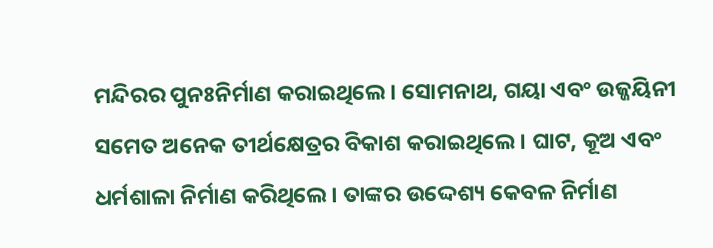ମନ୍ଦିରର ପୁନଃନିର୍ମାଣ କରାଇଥିଲେ। ସୋମନାଥ, ଗୟା ଏବଂ ଉଜ୍ଜୟିନୀ ସମେତ ଅନେକ ତୀର୍ଥକ୍ଷେତ୍ରର ବିକାଶ କରାଇଥିଲେ। ଘାଟ, କୂଅ ଏବଂ ଧର୍ମଶାଳା ନିର୍ମାଣ କରିଥିଲେ। ତାଙ୍କର ଉଦ୍ଦେଶ୍ୟ କେବଳ ନିର୍ମାଣ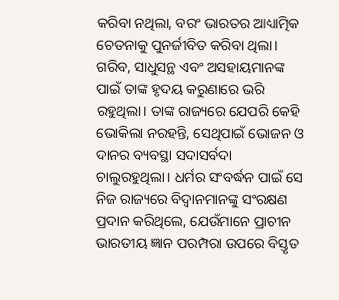କରିବା ନଥିଲା, ବରଂ ଭାରତର ଆଧ୍ୟାତ୍ମିକ ଚେତନାକୁ ପୁନର୍ଜୀବିତ କରିବା ଥିଲା। ଗରିବ, ସାଧୁସନ୍ଥ ଏବଂ ଅସହାୟମାନଙ୍କ ପାଇଁ ତାଙ୍କ ହୃଦୟ କରୁଣାରେ ଭରି ରହୁଥିଲା। ତାଙ୍କ ରାଜ୍ୟରେ ଯେପରି କେହି ଭୋକିଲା ନରହନ୍ତି, ସେଥିପାଇଁ ଭୋଜନ ଓ ଦାନର ବ୍ୟବସ୍ଥା ସଦାସର୍ବଦା ଚାଲୁରହୁଥିଲା। ଧର୍ମର ସଂବର୍ଦ୍ଧନ ପାଇଁ ସେ ନିଜ ରାଜ୍ୟରେ ବିଦ୍ୱାନମାନଙ୍କୁ ସଂରକ୍ଷଣ ପ୍ରଦାନ କରିଥିଲେ, ଯେଉଁମାନେ ପ୍ରାଚୀନ ଭାରତୀୟ ଜ୍ଞାନ ପରମ୍ପରା ଉପରେ ବିସ୍ତୃତ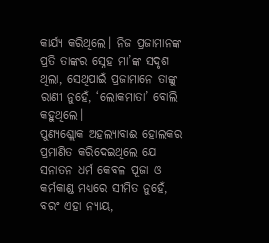କାର୍ଯ୍ୟ କରିଥିଲେ। ନିଜ ପ୍ରଜାମାନଙ୍କ ପ୍ରତି ତାଙ୍କର ସ୍ନେହ ମା’ଙ୍କ ସଦୃଶ ଥିଲା, ସେଥିପାଇଁ ପ୍ରଜାମାନେ ତାଙ୍କୁ ରାଣୀ ନୁହେଁ, ‘ଲୋକମାତା’ ବୋଲି କହୁଥିଲେ।
ପୁଣ୍ୟଶ୍ଲୋକ ଅହଲ୍ୟାବାଈ ହୋଲକର ପ୍ରମାଣିତ କରିଦେଇଥିଲେ ଯେ ସନାତନ ଧର୍ମ କେବଳ ପୂଜା ଓ କର୍ମକାଣ୍ଡ ମଧ୍ୟରେ ସୀମିତ ନୁହେଁ, ବରଂ ଏହା ନ୍ୟାୟ,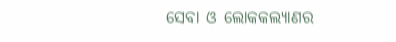ସେବା ଓ ଲୋକକଲ୍ୟାଣର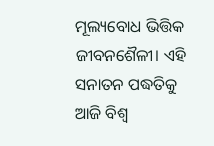ମୂଲ୍ୟବୋଧ ଭିତ୍ତିକ ଜୀବନଶୈଳୀ। ଏହି ସନାତନ ପଦ୍ଧତିକୁ ଆଜି ବିଶ୍ୱ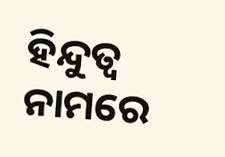ହିନ୍ଦୁତ୍ୱ ନାମରେ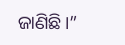ଜାଣିଛି।”